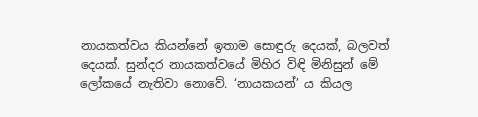නායකත්වය කියන්නේ ඉතාම සොඳුරු දෙයක්, බලවත් දෙයක්. සුන්දර නායකත්වයේ මිහිර විඳි මිනිසුන් මේ ලෝකයේ නැතිවා නොවේ. ‘නායකයන්’ ය කියල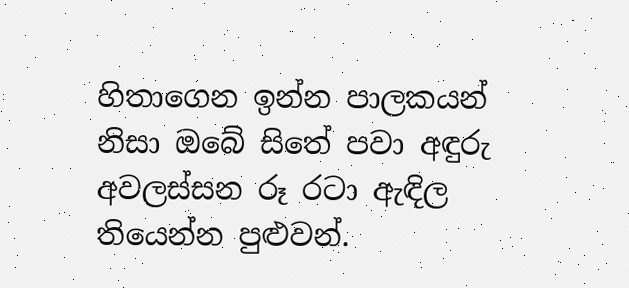හිතාගෙන ඉන්න පාලකයන් නිසා ඔබේ සිතේ පවා අඳුරු අවලස්සන රූ රටා ඇඳිල තියෙන්න පුළුවන්.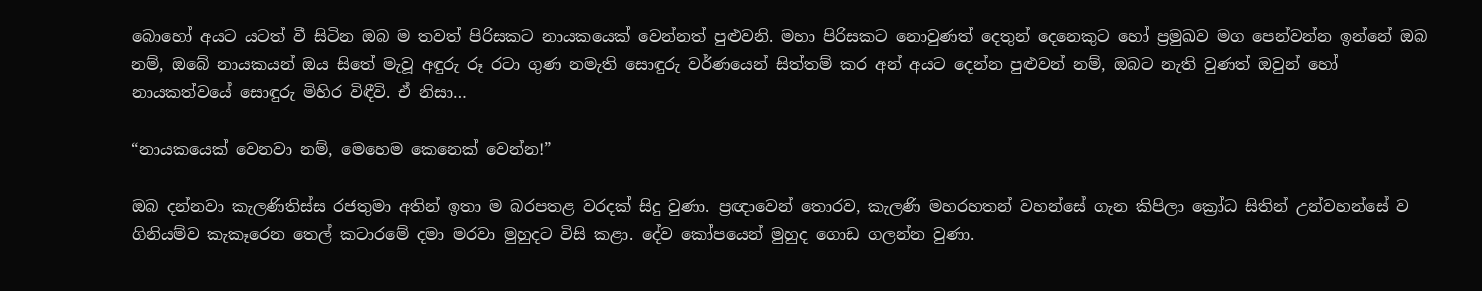බොහෝ අයට යටත් වී සිටින ඔබ ම තවත් පිරිසකට නායකයෙක් වෙන්නත් පුළුවනි. මහා පිරිසකට නොවුණත් දෙතුන් දෙනෙකුට හෝ ප්‍රමුඛව මග පෙන්වන්න ඉන්නේ ඔබ නම්, ඔබේ නායකයන් ඔය සිතේ මැවූ අඳුරු රූ රටා ගුණ නමැති සොඳුරු වර්ණයෙන් සිත්තම් කර අන් අයට දෙන්න පුළුවන් නම්, ඔබට නැති වුණත් ඔවුන් හෝ නායකත්වයේ සොඳුරු මිහිර විඳීවි. ඒ නිසා…

“නායකයෙක් වෙනවා නම්, මෙහෙම කෙනෙක් වෙන්න!”

ඔබ දන්නවා කැලණිතිස්ස රජතුමා අතින් ඉතා ම බරපතළ වරදක් සිදු වුණා. ප්‍රඥාවෙන් තොරව, කැලණි මහරහතන් වහන්සේ ගැන කිපිලා ක්‍රෝධ සිතින් උන්වහන්සේ ව ගිනියම්ව කැකෑරෙන තෙල් කටාරමේ දමා මරවා මුහුදට විසි කළා. දේව කෝපයෙන් මුහුද ගොඩ ගලන්න වුණා.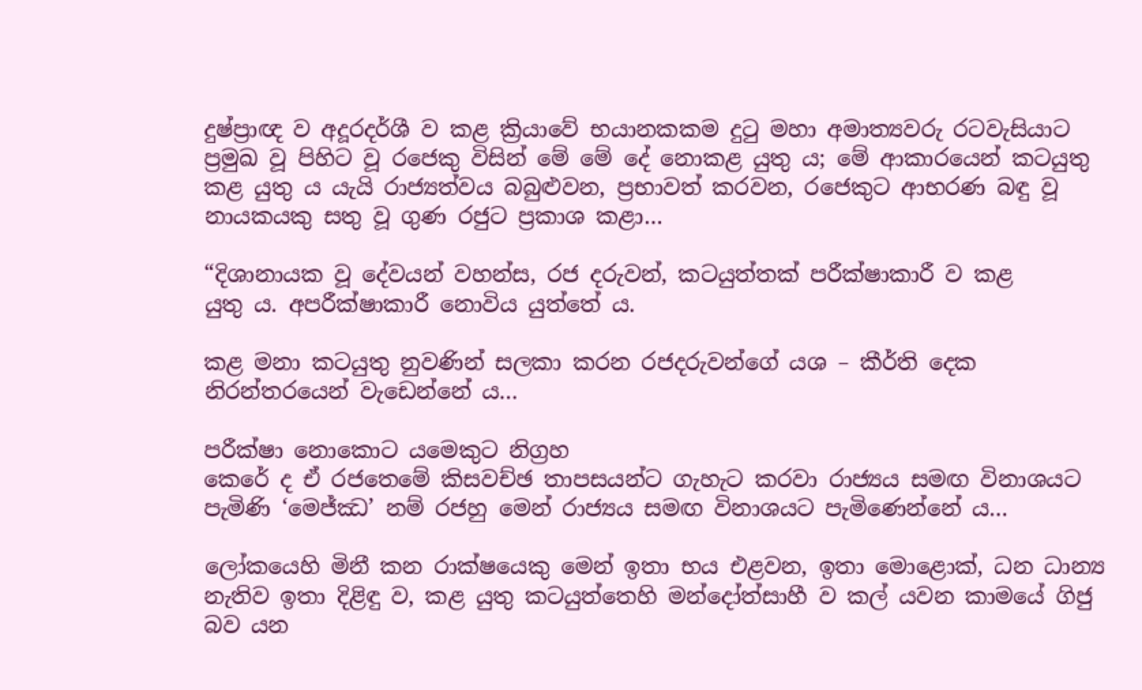දුෂ්ප්‍රාඥ ව අදූරදර්ශී ව කළ ක්‍රියාවේ භයානකකම දුටු මහා අමාත්‍යවරු රටවැසියාට ප්‍රමුඛ වූ පිහිට වූ රජෙකු විසින් මේ මේ දේ නොකළ යුතු ය; මේ ආකාරයෙන් කටයුතු කළ යුතු ය යැයි රාජ්‍යත්වය බබුළුවන, ප්‍රභාවත් කරවන, රජෙකුට ආභරණ බඳු වූ නායකයකු සතු වූ ගුණ රජුට ප්‍රකාශ කළා…

“දිශානායක වූ දේවයන් වහන්ස, රජ දරුවන්, කටයුත්තක් පරීක්ෂාකාරී ව කළ
යුතු ය. අපරීක්ෂාකාරී නොවිය යුත්තේ ය.

කළ මනා කටයුතු නුවණින් සලකා කරන රජදරුවන්ගේ යශ – කීර්ති දෙක නිරන්තරයෙන් වැඩෙන්නේ ය…

පරීක්ෂා නොකොට යමෙකුට නිග්‍රහ
කෙරේ ද ඒ රජතෙමේ කිසවච්ඡ තාපසයන්ට ගැහැට කරවා රාජ්‍යය සමඟ විනාශයට පැමිණි ‘මෙජ්ඣ’ නම් රජහු මෙන් රාජ්‍යය සමඟ විනාශයට පැමිණෙන්නේ ය…

ලෝකයෙහි මිනී කන රාක්ෂයෙකු මෙන් ඉතා භය එළවන, ඉතා මොළොක්, ධන ධාන්‍ය නැතිව ඉතා දිළිඳු ව, කළ යුතු කටයුත්තෙහි මන්දෝත්සාහී ව කල් යවන කාමයේ ගිජු බව යන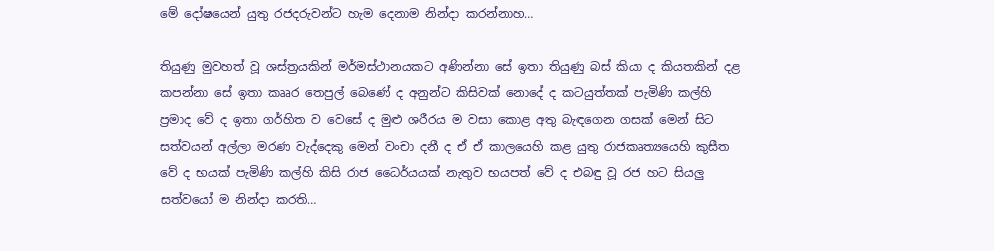මේ දෝෂයෙන් යුතු රජදරුවන්ට හැම දෙනාම නින්දා කරන්නාහ…

තියුණු මුවහත් වූ ශස්ත්‍රයකින් මර්මස්ථානයකට අණින්නා සේ ඉතා තියුණු බස් කියා ද කියතකින් දළ කපන්නා සේ ඉතා කෲර තෙපුල් බෙණේ ද අනුන්ට කිසිවක් නොදේ ද කටයුත්තක් පැමිණි කල්හි ප්‍රමාද වේ ද ඉතා ගර්හිත ව වෙසේ ද මුළු ශරීරය ම වසා කොළ අතු බැඳගෙන ගසක් මෙන් සිට සත්වයන් අල්ලා මරණ වැද්දෙකු මෙන් වංචා දනී ද ඒ ඒ කාලයෙහි කළ යුතු රාජකෘත්‍යයෙහි කුසීත වේ ද භයක් පැමිණි කල්හි කිසි රාජ ධෛර්යයක් නැතුව භයපත් වේ ද එබඳු වූ රජ හට සියලු සත්වයෝ ම නින්දා කරති…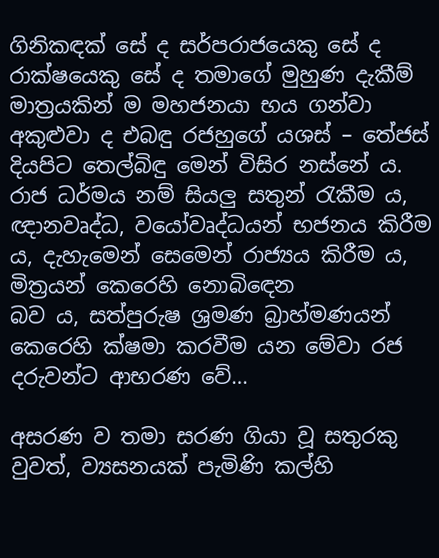ගිනිකඳක් සේ ද සර්පරාජයෙකු සේ ද රාක්ෂයෙකු සේ ද තමාගේ මුහුණ දැකීම් මාත්‍රයකින් ම මහජනයා භය ගන්වා අකුළුවා ද එබඳු රජහුගේ යශස් – තේජස් දියපිට තෙල්බිඳු මෙන් විසිර නස්නේ ය. රාජ ධර්මය නම් සියලු සතුන් රැකීම ය, ඥානවෘද්ධ, වයෝවෘද්ධයන් භජනය කිරීම ය, දැහැමෙන් සෙමෙන් රාජ්‍යය කිරීම ය, මිත්‍රයන් කෙරෙහි නොබිඳෙන
බව ය, සත්පුරුෂ ශ්‍රමණ බ්‍රාහ්මණයන් කෙරෙහි ක්ෂමා කරවීම යන මේවා රජ දරුවන්ට ආභරණ වේ…

අසරණ ව තමා සරණ ගියා වූ සතුරකු වුවත්, ව්‍යසනයක් පැමිණි කල්හි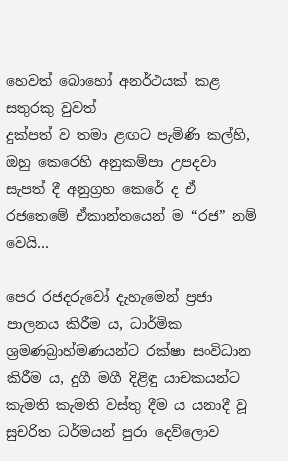හෙවත් බොහෝ අනර්ථයක් කළ සතුරකු වුවත්
දුක්පත් ව තමා ළඟට පැමිණි කල්හි, ඔහු කෙරෙහි අනුකම්පා උපදවා සැපත් දී අනුග්‍රහ කෙරේ ද ඒ රජතෙමේ ඒකාන්තයෙන් ම “රජ” නම් වෙයි…

පෙර රජදරුවෝ දැහැමෙන් ප්‍රජා පාලනය කිරීම ය, ධාර්මික ශ්‍රමණබ්‍රාහ්මණයන්ට රක්ෂා සංවිධාන කිරීම ය, දුගී මගී දිළිඳු යාචකයන්ට කැමති කැමති වස්තු දීම ය යනාදී වූ සුචරිත ධර්මයන් පුරා දෙව්ලොව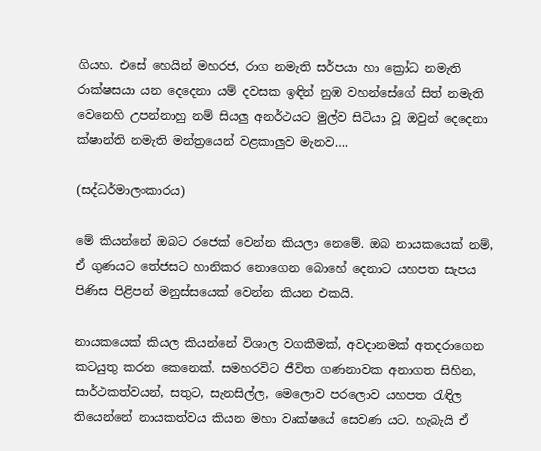ගියහ. එසේ හෙයින් මහරජ, රාග නමැති සර්පයා හා ක්‍රෝධ නමැති රාක්ෂසයා යන දෙදෙනා යම් දවසක ඉඳින් නුඹ වහන්සේගේ සිත් නමැති වෙනෙහි උපන්නාහු නම් සියලු අනර්ථයට මුල්ව සිටියා වූ ඔවුන් දෙදෙනා ක්ෂාන්ති නමැති මන්ත්‍රයෙන් වළකාලුව මැනව….

(සද්ධර්මාලංකාරය)

මේ කියන්නේ ඔබට රජෙක් වෙන්න කියලා නෙමේ. ඔබ නායකයෙක් නම්, ඒ ගුණයට තේජසට හානිකර නොගෙන බොහේ දෙනාට යහපත සැපය පිණිස පිළිපන් මනුස්සයෙක් වෙන්න කියන එකයි.

නායකයෙක් කියල කියන්නේ විශාල වගකීමක්, අවදානමක් අතදරාගෙන කටයුතු කරන කෙනෙක්. සමහරවිට ජීවිත ගණනාවක අනාගත සිහින, සාර්ථකත්වයන්, සතුට, සැනසිල්ල, මෙලොව පරලොව යහපත රැඳිල තියෙන්නේ නායකත්වය කියන මහා වෘක්ෂයේ සෙවණ යට. හැබැයි ඒ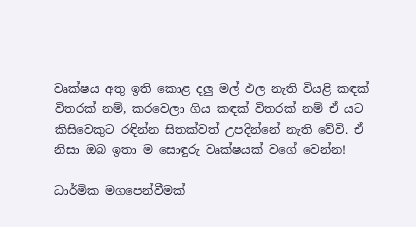වෘක්ෂය අතු ඉති කොළ දලු මල් ඵල නැති වියළි කඳක් විතරක් නම්, කරවෙලා ගිය කඳක් විතරක් නම් ඒ යට කිසිවෙකුට රඳින්න සිතක්වත් උපදින්නේ නැති වේවි. ඒ නිසා ඔබ ඉතා ම සොඳුරු වෘක්ෂයක් වගේ වෙන්න!

ධාර්මික මගපෙන්වීමක්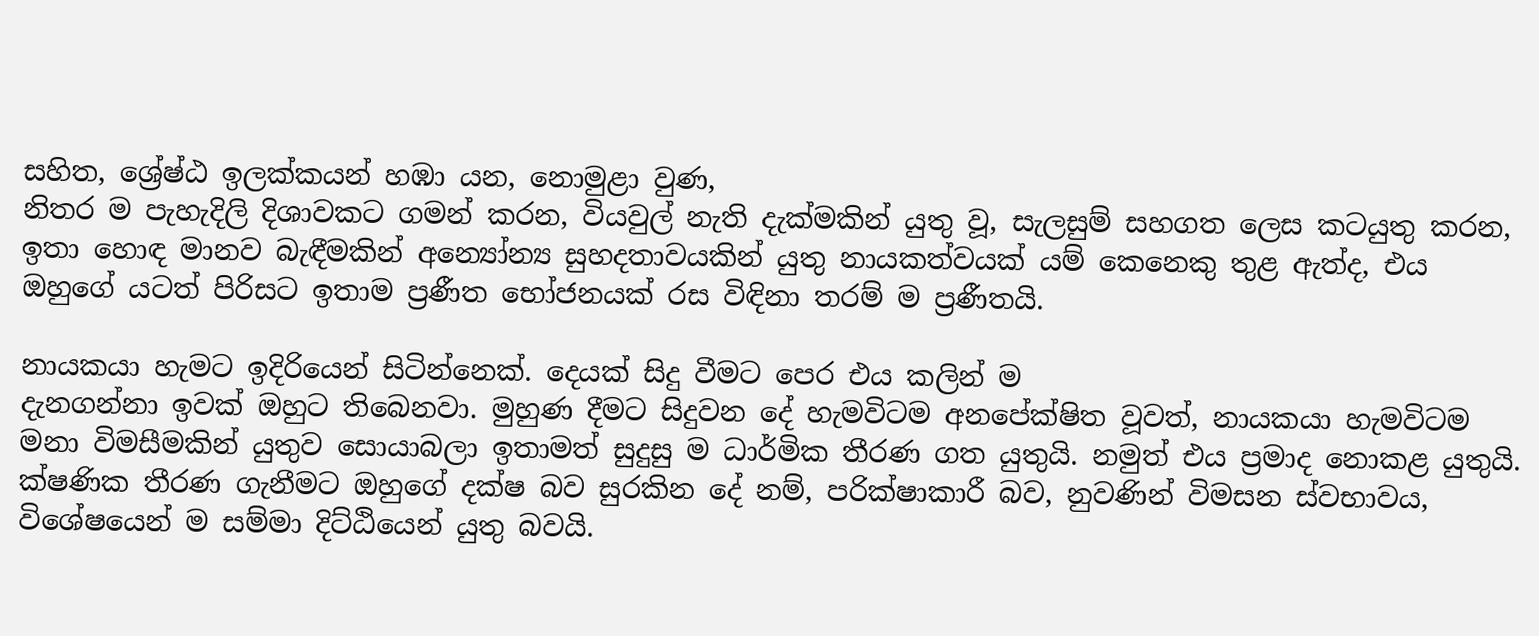සහිත, ශ්‍රේෂ්ඨ ඉලක්කයන් හඹා යන, නොමුළා වුණ,
නිතර ම පැහැදිලි දිශාවකට ගමන් කරන, වියවුල් නැති දැක්මකින් යුතු වූ, සැලසුම් සහගත ලෙස කටයුතු කරන, ඉතා හොඳ මානව බැඳීමකින් අන්‍යෝන්‍ය සුහදතාවයකින් යුතු නායකත්වයක් යම් කෙනෙකු තුළ ඇත්ද, එය ඔහුගේ යටත් පිරිසට ඉතාම ප්‍රණීත භෝජනයක් රස විඳිනා තරම් ම ප්‍රණීතයි.

නායකයා හැමට ඉදිරියෙන් සිටින්නෙක්. දෙයක් සිදු වීමට පෙර එය කලින් ම
දැනගන්නා ඉවක් ඔහුට තිබෙනවා. මුහුණ දීමට සිදුවන දේ හැමවිටම අනපේක්ෂිත වූවත්, නායකයා හැමවිටම මනා විමසීමකින් යුතුව සොයාබලා ඉතාමත් සුදුසු ම ධාර්මික තීරණ ගත යුතුයි. නමුත් එය ප්‍රමාද නොකළ යුතුයි. ක්ෂණික තීරණ ගැනීමට ඔහුගේ දක්ෂ බව සුරකින දේ නම්, පරික්ෂාකාරී බව, නුවණින් විමසන ස්වභාවය, විශේෂයෙන් ම සම්මා දිට්ඨියෙන් යුතු බවයි.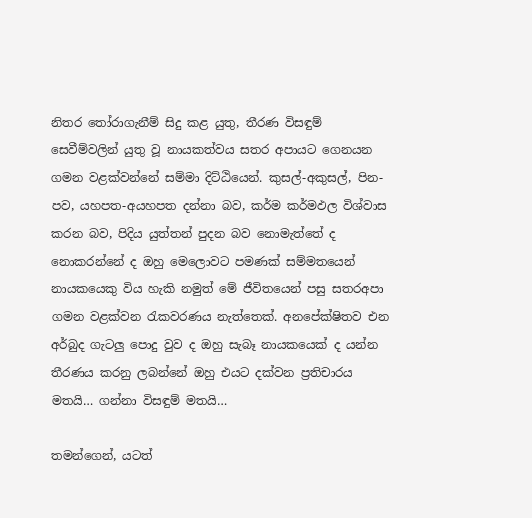නිතර තෝරාගැනීම් සිදු කළ යුතු, තීරණ විසඳුම් සෙවීම්වලින් යුතු වූ නායකත්වය සතර අපායට ගෙනයන ගමන වළක්වන්නේ සම්මා දිට්ඨියෙන්. කුසල්-අකුසල්, පින-පව, යහපත-අයහපත දන්නා බව, කර්ම කර්මඵල විශ්වාස කරන බව, පිදිය යුත්තන් පුදන බව නොමැත්තේ ද
නොකරන්නේ ද ඔහු මෙලොවට පමණක් සම්මතයෙන් නායකයෙකු විය හැකි නමුත් මේ ජීවිතයෙන් පසු සතරඅපා ගමන වළක්වන රැකවරණය නැත්තෙක්. අනපේක්ෂිතව එන අර්බුද ගැටලු පොදු වුව ද ඔහු සැබෑ නායකයෙක් ද යන්න තීරණය කරනු ලබන්නේ ඔහු එයට දක්වන ප්‍රතිචාරය මතයි… ගන්නා විසඳුම් මතයි…

තමන්ගෙන්, යටත්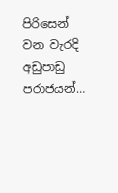පිරිසෙන් වන වැරදි අඩුපාඩු පරාජයන්…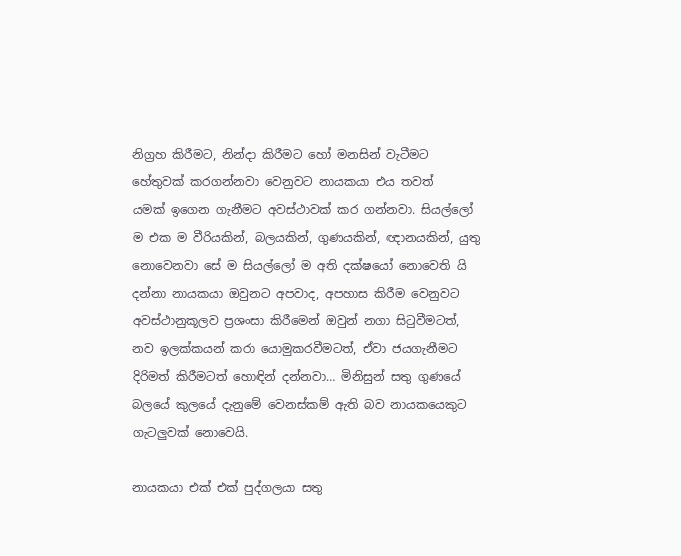නිග්‍රහ කිරීමට, නින්දා කිරීමට හෝ මනසින් වැටීමට හේතුවක් කරගන්නවා වෙනුවට නායකයා එය තවත්
යමක් ඉගෙන ගැනීමට අවස්ථාවක් කර ගන්නවා. සියල්ලෝ ම එක ම වීරියකින්, බලයකින්, ගුණයකින්, ඥානයකින්, යුතු නොවෙනවා සේ ම සියල්ලෝ ම අති දක්ෂයෝ නොවෙති යි දන්නා නායකයා ඔවුනට අපවාද, අපහාස කිරීම වෙනුවට අවස්ථානුකූලව ප්‍රශංසා කිරීමෙන් ඔවුන් නගා සිටුවීමටත්, නව ඉලක්කයන් කරා යොමුකරවීමටත්, ඒවා ජයගැනීමට දිරිමත් කිරීමටත් හොඳින් දන්නවා… මිනිසුන් සතු ගුණයේ බලයේ කුලයේ දැනුමේ වෙනස්කම් ඇති බව නායකයෙකුට ගැටලුවක් නොවෙයි.

නායකයා එක් එක් පුද්ගලයා සතු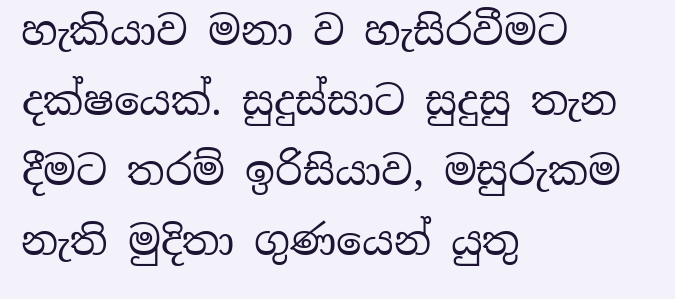හැකියාව මනා ව හැසිරවීමට දක්ෂයෙක්. සුදුස්සාට සුදුසු තැන දීමට තරම් ඉරිසියාව, මසුරුකම නැති මුදිතා ගුණයෙන් යුතු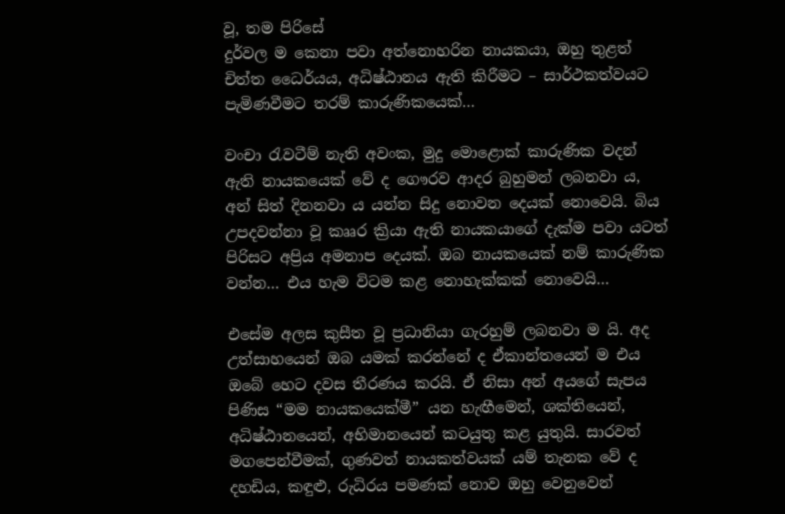වූ, තම පිරිසේ
දුර්වල ම කෙනා පවා අත්නොහරින නායකයා, ඔහු තුළත් චිත්ත ධෛර්යය, අධිෂ්ඨානය ඇති කිරීමට – සාර්ථකත්වයට පැමිණවීමට තරම් කාරුණිකයෙක්…

වංචා රැවටීම් නැති අවංක, මුදු මොළොක් කාරුණික වදන් ඇති නායකයෙක් වේ ද ගෞරව ආදර බුහුමන් ලබනවා ය, අන් සිත් දිනනවා ය යන්න සිදු නොවන දෙයක් නොවෙයි. බිය උපදවන්නා වූ කෲර ක්‍රියා ඇති නායකයාගේ දැක්ම පවා යටත් පිරිසට අප්‍රිය අමනාප දෙයක්. ඔබ නායකයෙක් නම් කාරුණික වන්න… එය හැම විටම කළ නොහැක්කක් නොවෙයි…

එසේම අලස කුසීත වූ ප්‍රධානියා ගැරහුම් ලබනවා ම යි. අද උත්සාහයෙන් ඔබ යමක් කරන්නේ ද ඒකාන්තයෙන් ම එය ඔබේ හෙට දවස තීරණය කරයි. ඒ නිසා අන් අයගේ සැපය පිණිස “මම නායකයෙක්මී” යන හැඟීමෙන්, ශක්තියෙන්, අධිෂ්ඨානයෙන්, අභිමානයෙන් කටයුතු කළ යුතුයි. සාරවත් මගපෙන්වීමක්, ගුණවත් නායකත්වයක් යම් තැනක වේ ද දහඩිය, කඳුළු, රුධිරය පමණක් නොව ඔහු වෙනුවෙන්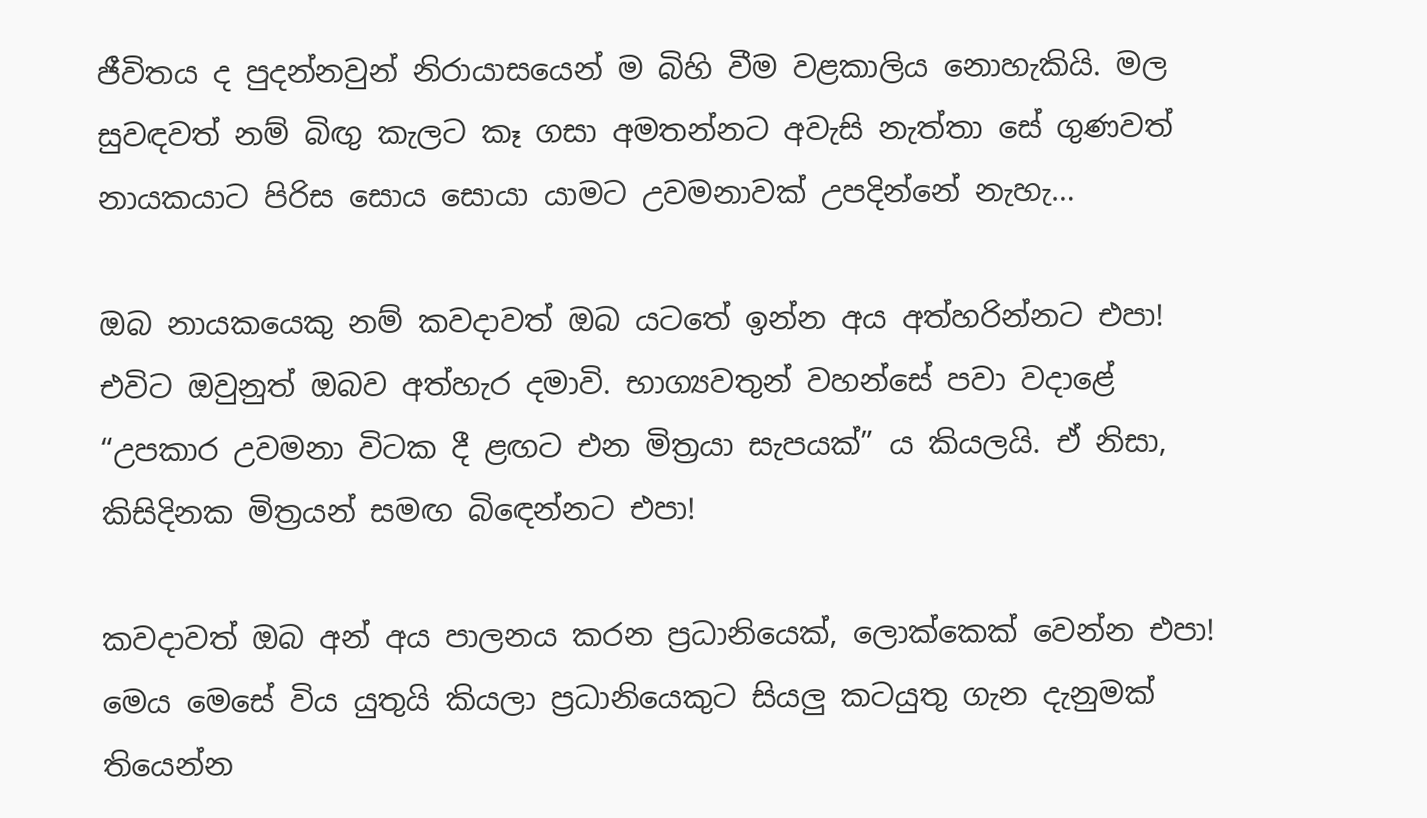ජීවිතය ද පුදන්නවුන් නිරායාසයෙන් ම බිහි වීම වළකාලිය නොහැකියි. මල සුවඳවත් නම් බිඟු කැලට කෑ ගසා අමතන්නට අවැසි නැත්තා සේ ගුණවත් නායකයාට පිරිස සොය සොයා යාමට උවමනාවක් උපදින්නේ නැහැ…

ඔබ නායකයෙකු නම් කවදාවත් ඔබ යටතේ ඉන්න අය අත්හරින්නට එපා! එවිට ඔවුනුත් ඔබව අත්හැර දමාවි. භාග්‍යවතුන් වහන්සේ පවා වදාළේ “උපකාර උවමනා විටක දී ළඟට එන මිත්‍රයා සැපයක්” ය කියලයි. ඒ නිසා, කිසිදිනක මිත්‍රයන් සමඟ බිඳෙන්නට එපා!

කවදාවත් ඔබ අන් අය පාලනය කරන ප්‍රධානියෙක්, ලොක්කෙක් වෙන්න එපා! මෙය මෙසේ විය යුතුයි කියලා ප්‍රධානියෙකුට සියලු කටයුතු ගැන දැනුමක් තියෙන්න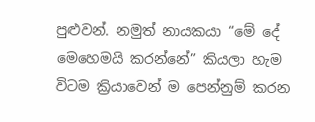පුළුවන්. නමුත් නායකයා “මේ දේ මෙහෙමයි කරන්නේ” කියලා හැම විටම ක්‍රියාවෙන් ම පෙන්නුම් කරන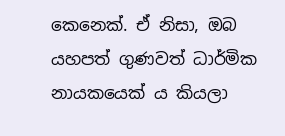කෙනෙක්. ඒ නිසා, ඔබ යහපත් ගුණවත් ධාර්මික නායකයෙක් ය කියලා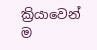ක්‍රියාවෙන් ම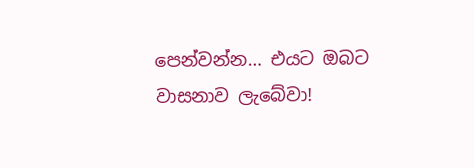පෙන්වන්න… එයට ඔබට වාසනාව ලැබේවා!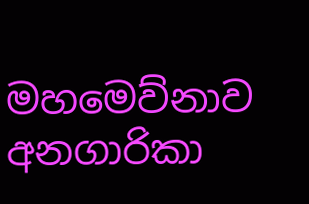මහමෙව්නාව අනගාරිකා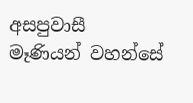අසපුවාසී මෑණියන් වහන්සේ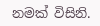නමක් විසිනි.